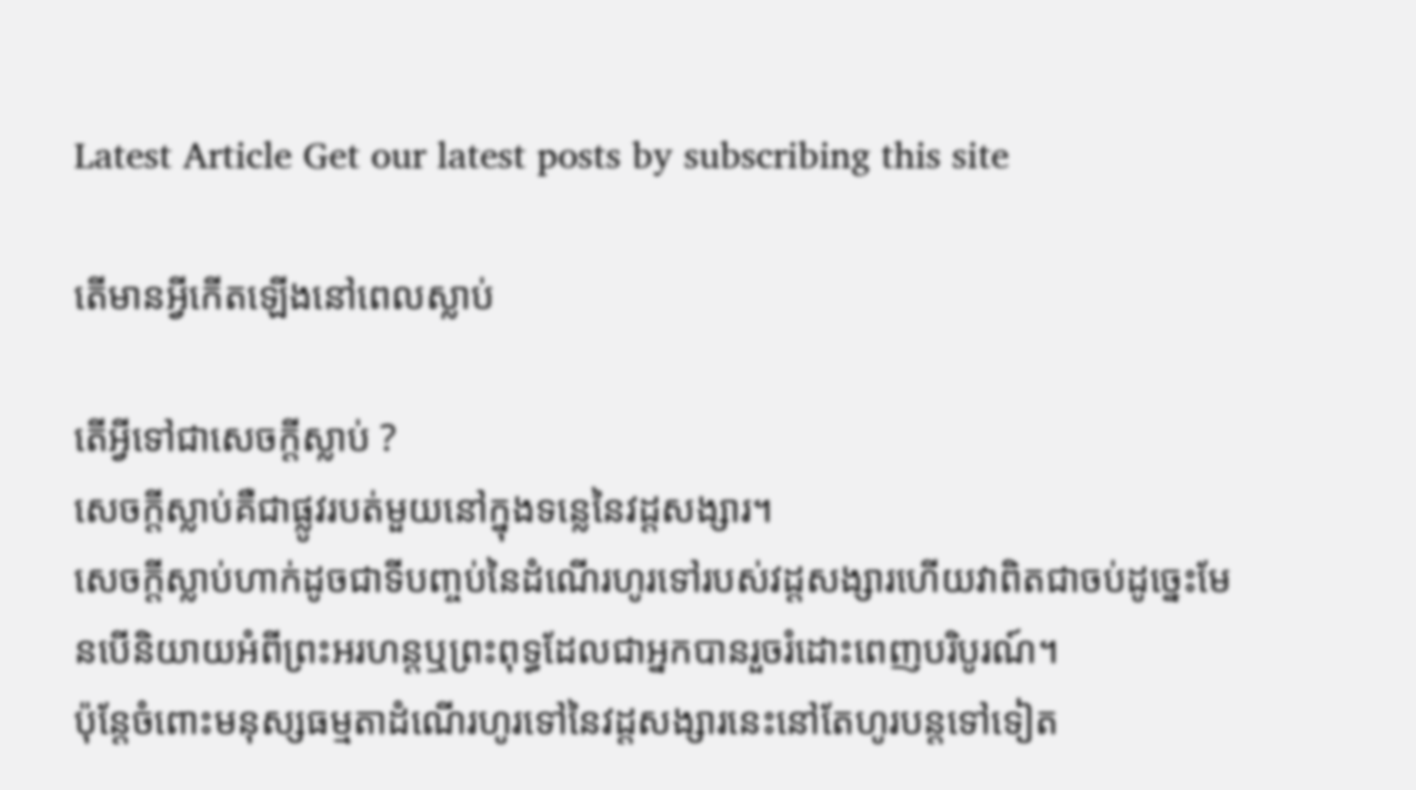Latest Article Get our latest posts by subscribing this site

តើមានអ្វីកើតឡើងនៅពេលស្លាប់

តើអ្វីទៅជាសេចក្តីស្លាប់ ?
សេចក្តីស្លាប់គឺជាផ្លូវរបត់មួយនៅក្នុងទន្លេនៃវដ្ដសង្សារ។
សេចក្តីស្លាប់ហាក់ដូចជាទីបញ្ចប់នៃដំណើរហូរទៅរបស់វដ្ដសង្សារហើយវាពិតជាចប់ដូច្នេះមែនបើនិយាយអំពីព្រះអរហន្តឬព្រះពុទ្ធដែលជាអ្នកបានរួចរំដោះពេញបរិបូរណ៍។
ប៉ុន្តែចំពោះមនុស្សធម្មតាដំណើរហូរទៅនៃវដ្ដសង្សារនេះនៅតែហូរបន្តទៅទៀត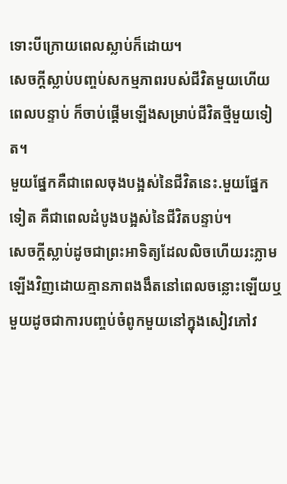ទោះបីក្រោយពេលស្លាប់ក៏ដោយ។
សេចក្តីស្លាប់បញ្ចប់សកម្មភាពរបស់ជីវិតមួយហើយពេលបន្ទាប់ ក៏ចាប់ផ្តើមឡើងសម្រាប់ជីវិតថ្មីមួយទៀត។
មួយផ្នែកគឺជាពេលចុងបង្អស់នៃជីវិតនេះ.មួយផ្នែកទៀត គឺជាពេលដំបូងបង្អស់នៃជីវិតបន្ទាប់។
សេចក្តីស្លាប់ដូចជាព្រះអាទិត្យដែលលិចហើយរះភ្លាមឡើងវិញដោយគ្មានភាពងងឹតនៅពេលចន្លោះឡើយឬមួយដូចជាការបញ្ចប់ចំពូកមួយនៅក្នុងសៀវភៅវ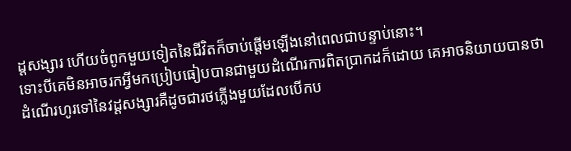ដ្ដសង្សារ ហើយចំពូកមួយទៀតនៃជីវិតក៏ចាប់ផ្តើមឡើងនៅពេលជាបន្ទាប់នោះ។
ទោះបីគេមិនអាចរកអ្វីមកប្រៀបធៀបបានជាមួយដំណើរការពិតប្រាកដក៏ដោយ គេអាចនិយាយបានថាដំណើរហូរទៅនៃវដ្ដសង្សារគឺដូចជារថភ្លើងមួយដែលបើកប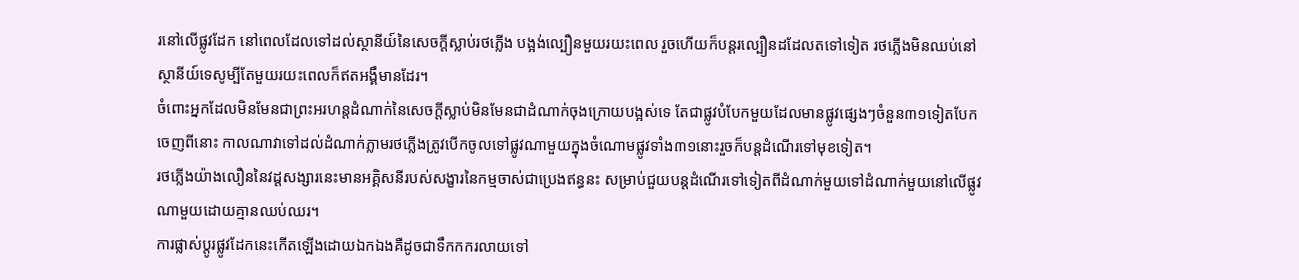រនៅលើផ្លូវដែក នៅពេលដែលទៅដល់ស្ថានីយ៍នៃសេចក្តីស្លាប់រថភ្លើង បង្អង់ល្បឿនមួយរយះពេល រួចហើយក៏បន្តរល្បឿនដដែលតទៅទៀត រថភ្លើងមិនឈប់នៅស្ថានីយ៍ទេសូម្បីតែមួយរយះពេលក៏ឥតអង្គឹមានដែរ។
ចំពោះអ្នកដែលមិនមែនជាព្រះអរហន្តដំណាក់នៃសេចក្តីស្លាប់មិនមែនជាដំណាក់ចុងក្រោយបង្អស់ទេ តែជាផ្លូវបំបែកមួយដែលមានផ្លូវផ្សេងៗចំនួន៣១ទៀតបែកចេញពីនោះ កាលណាវាទៅដល់ដំណាក់ភ្លាមរថភ្លើងត្រូវបើកចូលទៅផ្លូវណាមួយក្នុងចំណោមផ្លូវទាំង៣១នោះរួចក៏បន្តដំណើរទៅមុខទៀត។
រថភ្លើងយ៉ាងលឿននៃវដ្ដសង្សារនេះមានអគ្គិសនីរបស់សង្ខារនៃកម្មចាស់ជាប្រេងឥន្ធនះ សម្រាប់ជួយបន្តដំណើរទៅទៀតពីដំណាក់មួយទៅដំណាក់មួយនៅលើផ្លូវណាមួយដោយគ្មានឈប់ឈរ។
ការផ្លាស់ប្តូរផ្លូវដែកនេះកើតឡើងដោយឯកឯងគឺដូចជាទឹកកករលាយទៅ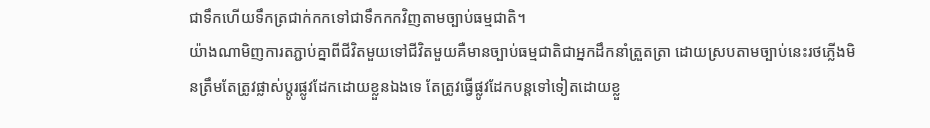ជាទឹកហើយទឹកត្រជាក់កកទៅជាទឹកកកវិញតាមច្បាប់ធម្មជាតិ។
យ៉ាងណាមិញការតភ្ជាប់គ្នាពីជីវិតមួយទៅជីវិតមួយគឺមានច្បាប់ធម្មជាតិជាអ្នកដឹកនាំត្រួតត្រា ដោយស្របតាមច្បាប់នេះរថភ្លើងមិនត្រឹមតែត្រូវផ្លាស់ប្តូរផ្លូវដែកដោយខ្លួនឯងទេ តែត្រូវធ្វើផ្លូវដែកបន្តទៅទៀតដោយខ្លួ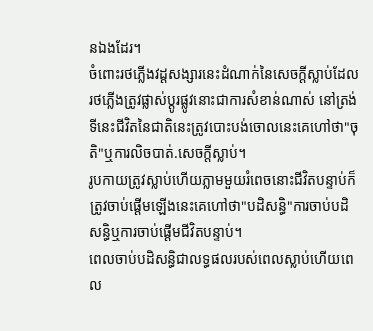នឯងដែរ។
ចំពោះរថភ្លើងវដ្ដសង្សារនេះដំណាក់នៃសេចក្តីស្លាប់ដែលរថភ្លើងត្រូវផ្លាស់ប្តូរផ្លូវនោះជាការសំខាន់ណាស់ នៅត្រង់ទីនេះជីវិតនៃជាតិនេះត្រូវបោះបង់ចោលនេះគេហៅថា"ចុតិ"ឬការលិចបាត់.សេចក្តីស្លាប់។
រូបកាយត្រូវស្លាប់ហើយភ្លាមមួយរំពេចនោះជីវិតបន្ទាប់ក៏ត្រូវចាប់ផ្តើមឡើងនេះគេហៅថា"បដិសន្ធិ"ការចាប់បដិសន្ធិឬការចាប់ផ្តើមជីវិតបន្ទាប់។
ពេលចាប់បដិសន្ធិជាលទ្ធផលរបស់ពេលស្លាប់ហើយពេល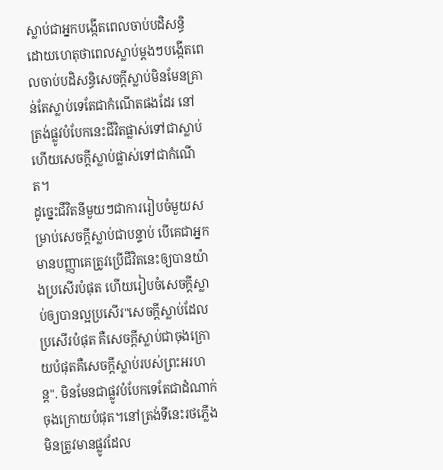ស្លាប់ជាអ្នកបង្កើតពេលចាប់បដិសន្ធិ ដោយហេតុថាពេលស្លាប់ម្តងៗបង្កើតពេលចាប់បដិសន្ធិសេចក្តីស្លាប់មិនមែនគ្រាន់តែស្លាប់ទេតែជាកំណើតផងដែរ នៅត្រង់ផ្លូវបំបែកនេះជីវិតផ្លាស់ទៅជាស្លាប់ហើយសេចក្តីស្លាប់ផ្លាស់ទៅជាកំណើត។
ដូច្នេះជីវិតនីមួយៗជាការរៀបចំមួយសម្រាប់សេចក្តីស្លាប់ជាបន្ទាប់ បើគេជាអ្នកមានបញ្ញាគេត្រូវប្រើជីវិតនេះឲ្យបានយ៉ាងប្រសើរបំផុត ហើយរៀបចំសេចក្តីស្លាប់ឲ្យបានល្អប្រសើរ"សេចក្តីស្លាប់ដែលប្រសើរបំផុត គឺសេចក្តីស្លាប់ជាចុងក្រោយបំផុតគឺសេចក្តីស្លាប់របស់ព្រះអរហន្ត". មិនមែនជាផ្លូវបំបែកទេតែជាដំណាក់ចុងក្រោយបំផុត។នៅត្រង់ទីនេះរថភ្លើងមិនត្រូវមានផ្លូវដែល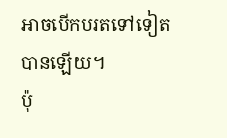អាចបើកបរតទៅទៀតបានឡើយ។
ប៉ុ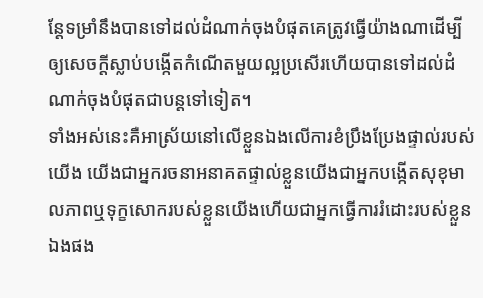ន្តែទម្រាំនឹងបានទៅដល់ដំណាក់ចុងបំផុតគេត្រូវធ្វើយ៉ាងណាដើម្បីឲ្យសេចក្តីស្លាប់បង្កើតកំណើតមួយល្អប្រសើរហើយបានទៅដល់ដំណាក់ចុងបំផុតជាបន្តទៅទៀត។
ទាំងអស់នេះគឺអាស្រ័យនៅលើខ្លួនឯងលើការខំប្រឹងប្រែងផ្ទាល់របស់យើង យើងជាអ្នករចនាអនាគតផ្ទាល់ខ្លួនយើងជាអ្នកបង្កើតសុខុមាលភាពឬទុក្ខសោករបស់ខ្លួនយើងហើយជាអ្នកធ្វើការរំដោះរបស់ខ្លួនឯងផង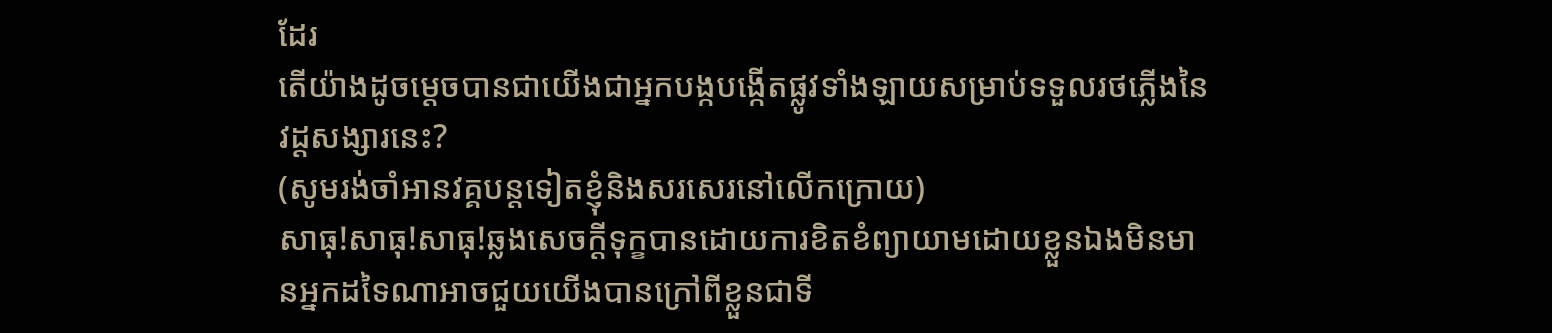ដែរ
តើយ៉ាងដូចម្តេចបានជាយើងជាអ្នកបង្កបង្កើតផ្លូវទាំងឡាយសម្រាប់ទទួលរថភ្លើងនៃវដ្ដសង្សារនេះ?
(សូមរង់ចាំអានវគ្គបន្តទៀតខ្ញុំនិងសរសេរនៅលើកក្រោយ)
សាធុ!សាធុ!សាធុ!ឆ្លងសេចក្តីទុក្ខបានដោយការខិតខំព្យាយាមដោយខ្លួនឯងមិនមានអ្នកដទៃណាអាចជួយយើងបានក្រៅពីខ្លួនជាទី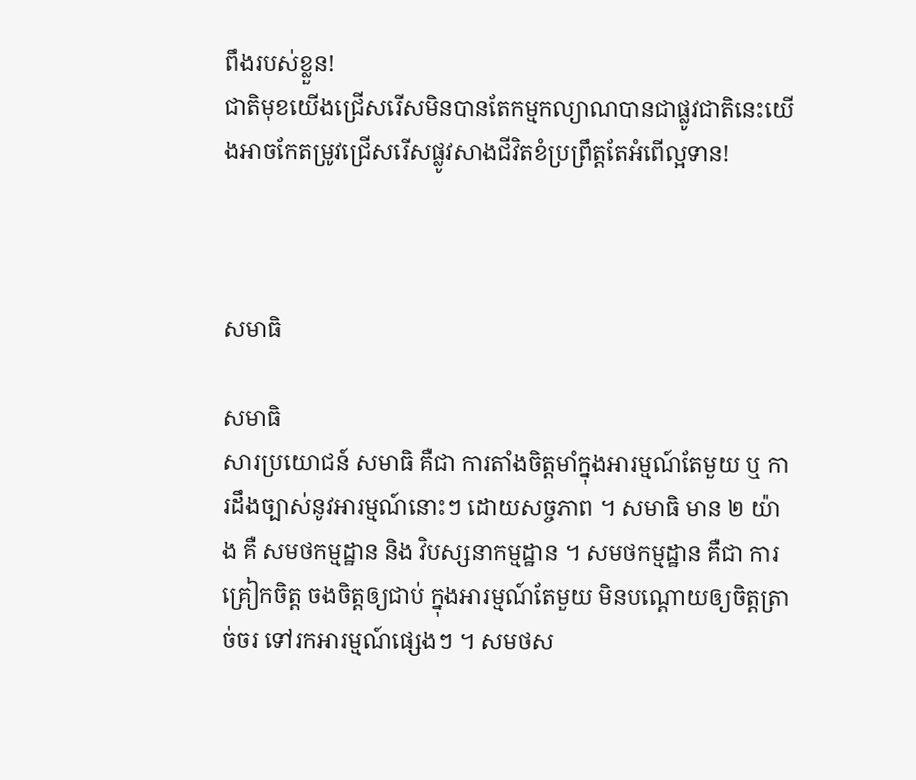ពឹងរបស់ខ្លួន!
ជាតិមុខយើងជ្រើសរើសមិនបានតែកម្មកល្យាណបានជាផ្លូវជាតិនេះយើងអាចកែតម្រូវជ្រើសរើសផ្លូវសាងជីវិតខំប្រព្រឹត្តតែអំពើល្អទាន!



សមាធិ

សមាធិ
សារប្រយោជន៍ សមាធិ គឺជា ការតាំងចិត្តមាំក្នុងអារម្មណ៍តែមួយ ឬ ការដឹងច្បាស់នូវអារម្មណ៍នោះៗ ដោយសច្ចភាព ។ សមាធិ មាន ២ យ៉ាង គឺ សមថកម្មដ្ឋាន និង វិបស្សនាកម្មដ្ឋាន ។ សមថកម្មដ្ឋាន គឺជា ការគ្រៀកចិត្ត ចងចិត្តឲ្យជាប់ ក្នុងអារម្មណ៍តែមួយ មិនបណ្តោយឲ្យចិត្តត្រាច់ចរ ទៅរកអារម្មណ៍ផ្សេងៗ ។ សមថស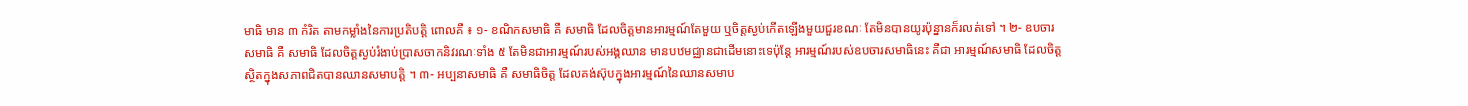មាធិ មាន ៣ កំរិត តាមកម្លាំងនៃការប្រតិបត្តិ ពោលគឺ ៖ ១- ខណិកសមាធិ គឺ សមាធិ ដែលចិត្តមានអារម្មណ៍តែមួយ ឬចិត្តស្ងប់កើតឡើងមួយជួរខណៈ តែមិនបានយូរប៉ុន្នានក៏រលត់ទៅ ។ ២- ឧបចារសមាធិ គឺ សមាធិ ដែលចិត្តស្ងប់រំងាប់ប្រាសចាកនិវរណៈទាំង ៥ តែមិនជាអារម្មណ៍របស់អង្គឈាន មានបឋមជ្ឈានជាដើមនោះទេប៉ុន្តែ អារម្មណ៍របស់ឧបចារសមាធិនេះ គឺជា អារម្មណ៍សមាធិ ដែលចិត្តស្ថិតក្នុងសភាពជិតបានឈានសមាបត្តិ ។ ៣- អប្បនាសមាធិ គឺ សមាធិចិត្ត ដែលគង់ស៊ុបក្នុងអារម្មណ៍នៃឈានសមាប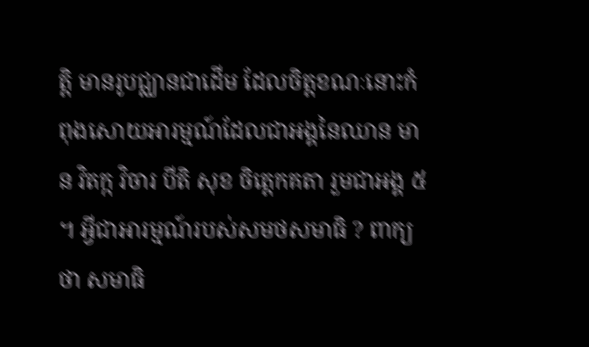ត្តិ មានរូបជ្ឈានជាដើម ដែលចិត្តខណៈនោះកំពុងសោយអារម្មណ៍ដែលជាអង្គនៃឈាន មាន វិតក្ក វិចារ បីតិ សុខ ចិត្តេកគតា រួមជាអង្គ ៥ ។ អ្វីជាអារម្មណ៍របស់សមថសមាធិ ? ពាក្យថា សមាធិ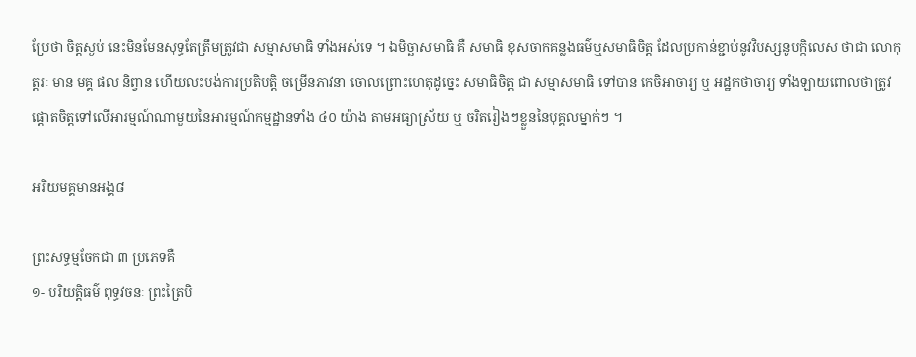ប្រែថា ចិត្តស្ងប់ នេះមិនមែនសុទ្ធតែត្រឹមត្រូវជា សម្មាសមាធិ ទាំងអស់ទេ ។ ឯមិច្ឆាសមាធិ គឺ សមាធិ ខុសចាកគន្លងធម៌ឬសមាធិចិត្ត ដែលប្រកាន់ខ្ជាប់នូវវិបស្សនូបក្កិលេស ថាជា លោកុត្តរៈ មាន មគ្គ ផល និព្វាន ហើយលះបង់ការប្រតិបត្តិ ចម្រើនភាវនា ចោលព្រោះហេតុដូច្នេះ សមាធិចិត្ត ជា សម្មាសមាធិ ទៅបាន កេចិអាចារ្យ ឬ អដ្ឋកថាចារ្យ ទាំងឡាយពោលថាត្រូវផ្តោតចិត្តទៅលើអារម្មណ៍ណាមួយនៃអារម្មណ៍កម្មដ្ឋានទាំង ៤០ យ៉ាង តាមអធ្យាស្រ័យ ឬ ចរិតរៀងៗខ្លួននៃបុគ្គលម្នាក់ៗ ។

អរិយមគ្គមានអង្គ៨

ព្រះសទ្ធម្មចែកជា ៣ ប្រភេទគឺ
១- បរិយត្តិធម៌ ពុទ្ធវចនៈ ព្រះត្រៃបិ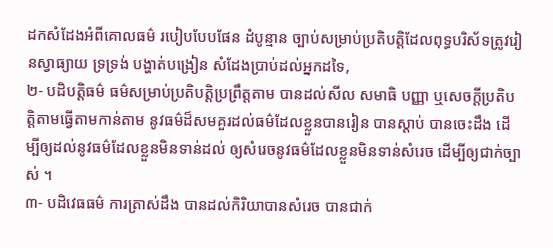ដកសំដែងអំពីគោលធម៌ របៀបបែបផែន ដំបូន្មាន ច្បាប់សម្រាប់ប្រតិបត្តិដែលពុទ្ធបរិស័ទត្រូវរៀនស្វាធ្យាយ ទ្រទ្រង់ បង្ហាត់បង្រៀន សំដែងប្រាប់ដល់អ្នកដទៃ,
២- បដិបត្តិធម៌ ធម៌សម្រាប់ប្រតិបត្តិប្រព្រឹត្តតាម បានដល់សីល សមាធិ បញ្ញា ឬសេចក្ដីប្រតិបត្តិតាមធ្វើតាមកាន់តាម នូវធម៌ដ៏សមគួរដល់ធម៌ដែលខ្លួនបានរៀន បានស្ដាប់ បានចេះដឹង ដើម្បីឲ្យដល់នូវធម៌ដែលខ្លួនមិនទាន់ដល់ ឲ្យសំរេចនូវធម៌ដែលខ្លួនមិនទាន់សំរេច ដើម្បីឲ្យជាក់ច្បាស់ ។
៣- បដិវេធធម៌ ការត្រាស់ដឹង បានដល់កិរិយាបានសំរេច បានជាក់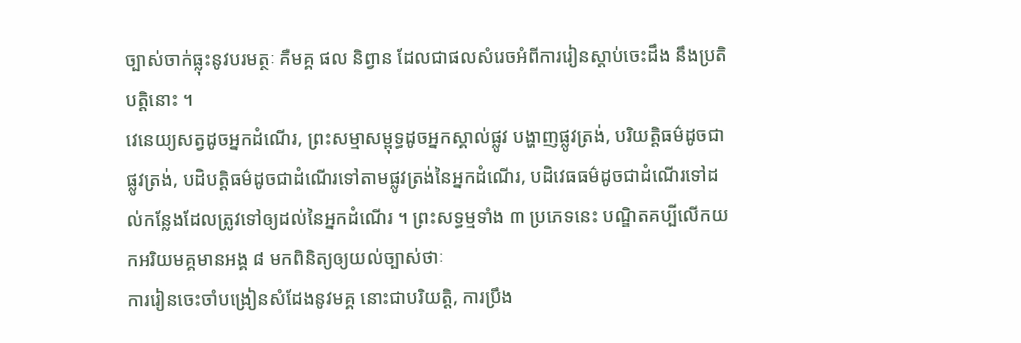ច្បាស់ចាក់ធ្លុះនូវបរមត្ថៈ គឺមគ្គ ផល និព្វាន ដែលជាផលសំរេចអំពីការរៀនស្ដាប់ចេះដឹង នឹងប្រតិបត្តិនោះ ។
វេនេយ្យសត្វដូចអ្នកដំណើរ, ព្រះសម្មាសម្ពុទ្ធដូចអ្នកស្គាល់ផ្លូវ បង្ហាញផ្លូវត្រង់, បរិយត្តិធម៌ដូចជាផ្លូវត្រង់, បដិបត្តិធម៌ដូចជាដំណើរទៅតាមផ្លូវត្រង់នៃអ្នកដំណើរ, បដិវេធធម៌ដូចជាដំណើរទៅដល់កន្លែងដែលត្រូវទៅឲ្យដល់នៃអ្នកដំណើរ ។ ព្រះសទ្ធម្មទាំង ៣ ប្រភេទនេះ បណ្ឌិតគប្បីលើកយកអរិយមគ្គមានអង្គ ៨ មកពិនិត្យឲ្យយល់ច្បាស់ថាៈ
ការរៀនចេះចាំបង្រៀនសំដែងនូវមគ្គ នោះជាបរិយត្តិ, ការប្រឹង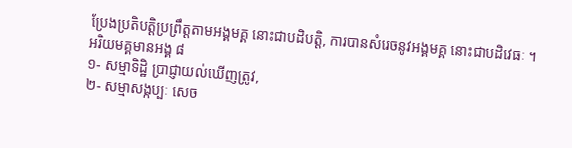ប្រែងប្រតិបត្តិប្រព្រឹត្តតាមអង្គមគ្គ នោះជាបដិបត្តិ, ការបានសំរេចនូវអង្គមគ្គ នោះជាបដិវេធៈ ។
អរិយមគ្គមានអង្គ ៨
១- សម្មាទិដ្ឋិ ប្រាជ្ញាយល់ឃើញត្រូវ,
២- សម្មាសង្កប្បៈ សេច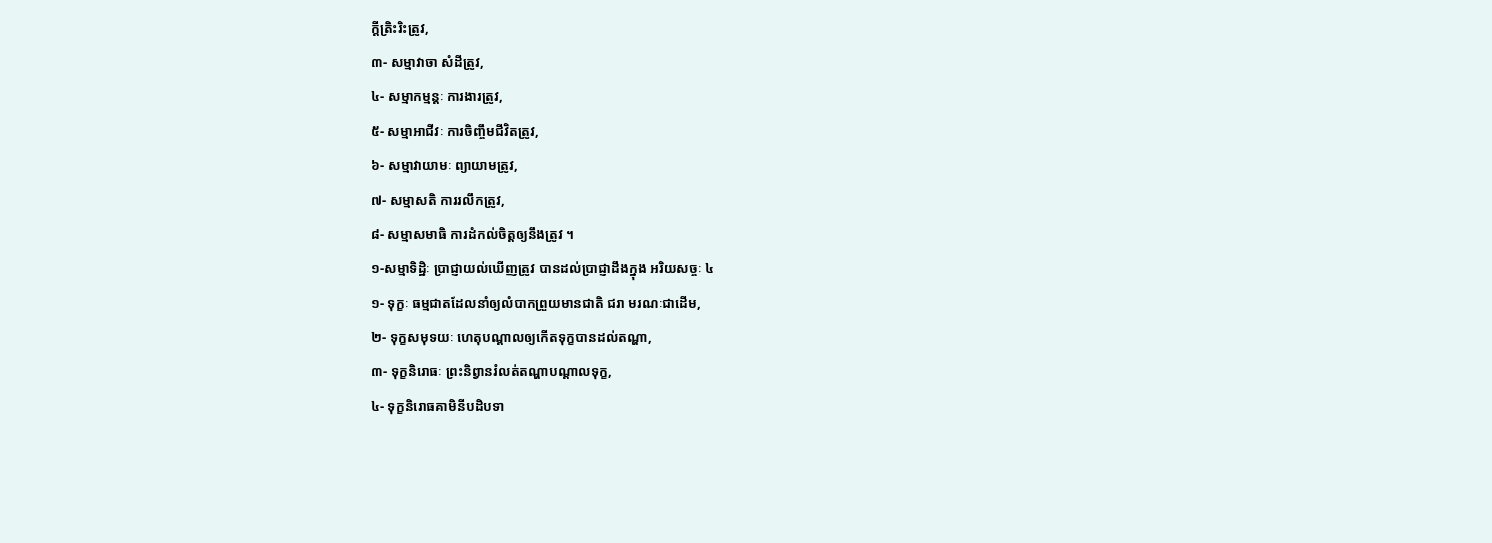ក្ដីត្រិះរិះត្រូវ,
៣- សម្មាវាចា សំដីត្រូវ,
៤- សម្មាកម្មន្តៈ ការងារត្រូវ,
៥- សម្មាអាជីវៈ ការចិញ្ចឹមជីវិតត្រូវ,
៦- សម្មាវាយាមៈ ព្យាយាមត្រូវ,
៧- សម្មាសតិ ការរលឹកត្រូវ,
៨- សម្មាសមាធិ ការដំកល់ចិត្តឲ្យនឹងត្រូវ ។
១-សម្មាទិដ្ឋិៈ ប្រាជ្ញាយល់ឃើញត្រូវ បានដល់ប្រាជ្ញាដឹងក្នុង អរិយសច្ចៈ ៤
១- ទុក្ខៈ ធម្មជាតដែលនាំឲ្យលំបាកព្រួយមានជាតិ ជរា មរណៈជាដើម,
២- ទុក្ខសមុទយៈ ហេតុបណ្ដាលឲ្យកើតទុក្ខបានដល់តណ្ហា,
៣- ទុក្ខនិរោធៈ ព្រះនិព្វានរំលត់តណ្ហាបណ្ដាលទុក្ខ,
៤- ទុក្ខនិរោធគាមិនីបដិបទា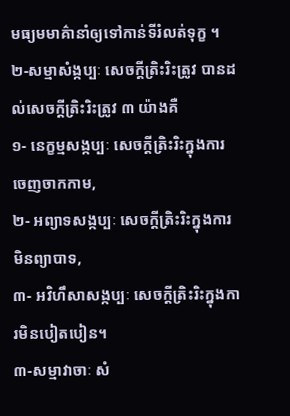មធ្យមមាគ៌ានាំឲ្យទៅកាន់ទីរំលត់ទុក្ខ ។
២-សម្មាសំង្កប្បៈ សេចក្ដីត្រិះរិះត្រូវ បានដល់សេចក្ដីត្រិះរិះត្រូវ ៣ យ៉ាងគឺ
១- នេក្ខម្មសង្កប្បៈ សេចក្ដីត្រិះរិះក្នុងការចេញចាកកាម,
២- អព្យាទសង្កប្បៈ សេចក្ដីត្រិះរិះក្នុងការមិនព្យាបាទ,
៣- អវិហឹសាសង្កប្បៈ សេចក្ដីត្រិះរិះក្នុងការមិនបៀតបៀន។
៣-សម្មាវាចាៈ សំ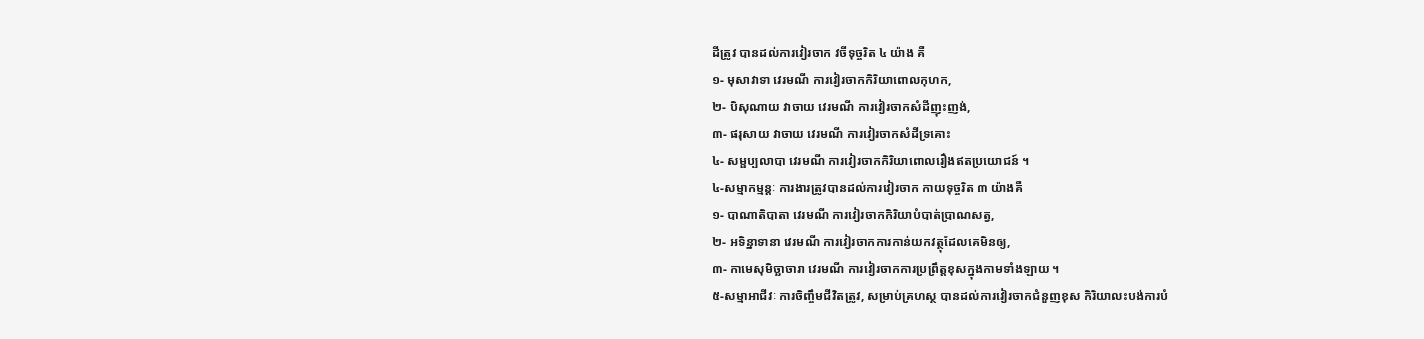ដីត្រូវ បានដល់ការវៀរចាក វចីទុច្ចរិត ៤ យ៉ាង គឺ
១- មុសាវាទា វេរមណី ការវៀរចាកកិរិយាពោលកុហក,
២- បិសុណាយ វាចាយ វេរមណី ការវៀរចាកសំដីញុះញង់,
៣- ផរុសាយ វាចាយ វេរមណី ការវៀរចាកសំដីទ្រគោះ
៤- សម្ផប្បលាបា វេរមណី ការវៀរចាកកិរិយាពោលរឿងឥតប្រយោជន៍ ។
៤-សម្មាកម្មន្តៈ ការងារត្រូវបានដល់ការវៀរចាក កាយទុច្ចរិត ៣ យ៉ាងគឺ
១- បាណាតិបាតា វេរមណី ការវៀរចាកកិរិយាបំបាត់ប្រាណសត្វ,
២- អទិន្នាទានា វេរមណី ការវៀរចាកការកាន់យកវត្ថុដែលគេមិនឲ្យ,
៣- កាមេសុមិច្ឆាចារា វេរមណី ការវៀរចាកការប្រព្រឹត្តខុសក្នុងកាមទាំងឡាយ ។
៥-សម្មាអាជីវៈ ការចិញ្ចឹមជីវិតត្រូវ, សម្រាប់គ្រហស្ថ បានដល់ការវៀរចាកជំនួញខុស កិរិយាលះបង់ការបំ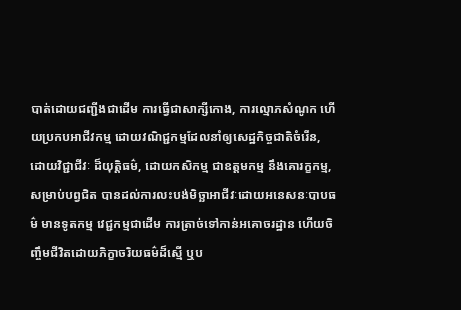បាត់ដោយជញ្ជីងជាដើម ការធ្វើជាសាក្សីកោង, ការល្មោភសំណូក ហើយប្រកបអាជីវកម្ម ដោយវណិជ្ជកម្មដែលនាំឲ្យសេដ្ឋកិច្ចជាតិចំរើន, ដោយវិជ្ជាជីវៈ ដ៏យុត្តិធម៌, ដោយកសិកម្ម ជាឧត្តមកម្ម នឹងគោរក្ខកម្ម, សម្រាប់បព្វជិត បានដល់ការលះបង់មិច្ឆាអាជីវៈដោយអនេសនៈបាបធម៌ មានទូតកម្ម វេជ្ជកម្មជាដើម ការត្រាច់ទៅកាន់អគោចរដ្ឋាន ហើយចិញ្ចឹមជីវិតដោយភិក្ខាចរិយធម៌ដ៏ស្មើ ឬប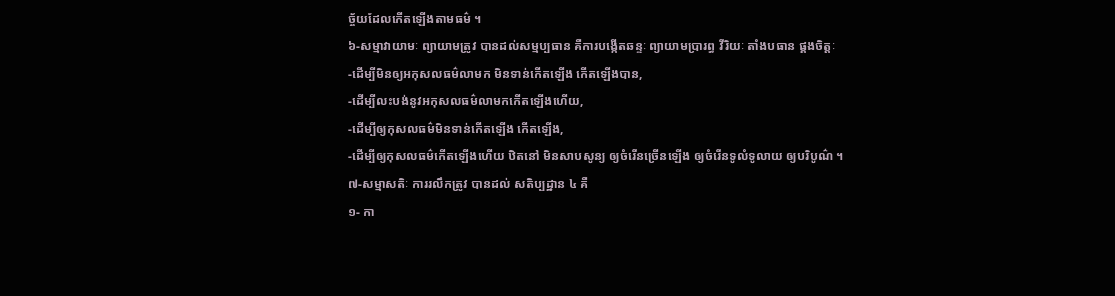ច្ច័យដែលកើតឡើងតាមធម៌ ។
៦-សម្មាវាយាមៈ ព្យាយាមត្រូវ បានដល់សម្មប្បធាន គឺការបង្កើតឆន្ទៈ ព្យាយាមប្រារព្ធ វីរិយៈ តាំងបធាន ផ្គងចិត្តៈ
-ដើម្បីមិនឲ្យអកុសលធម៌លាមក មិនទាន់កើតឡើង កើតឡើងបាន,
-ដើម្បីលះបង់នូវអកុសលធម៌លាមកកើតឡើងហើយ,
-ដើម្បីឲ្យកុសលធម៌មិនទាន់កើតឡើង កើតឡើង,
-ដើម្បីឲ្យកុសលធម៌កើតឡើងហើយ ឋិតនៅ មិនសាបសូន្យ ឲ្យចំរើនច្រើនឡើង ឲ្យចំរើនទូលំទូលាយ ឲ្យបរិបូណ៌ ។
៧-សម្មាសតិៈ ការរលឹកត្រូវ បានដល់ សតិប្បដ្ឋាន ៤ គឺ
១- កា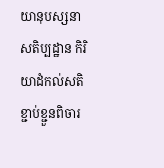យានុបស្សនាសតិប្បដ្ឋាន កិរិយាដំកល់សតិខ្ជាប់ខ្ជួនពិចារ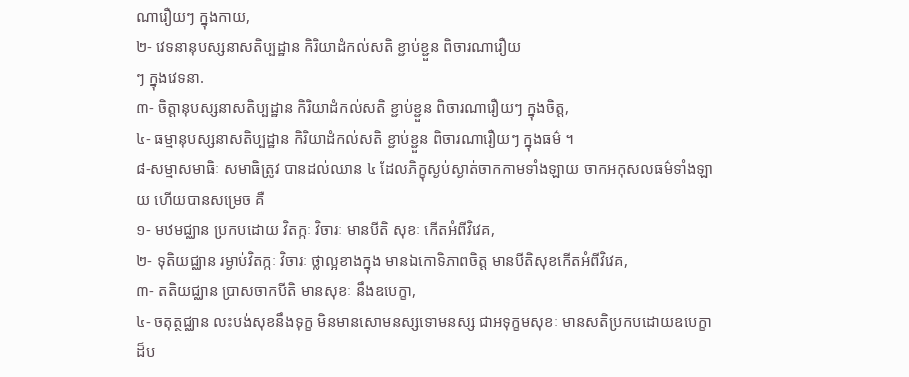ណារឿយៗ ក្នុងកាយ,
២- វេទនានុបស្សនាសតិប្បដ្ឋាន កិរិយាដំកល់សតិ ខ្ជាប់ខ្ជួន ពិចារណារឿយ
ៗ ក្នុងវេទនា.
៣- ចិត្តានុបស្សនាសតិប្បដ្ឋាន កិរិយាដំកល់សតិ ខ្ជាប់ខ្ជួន ពិចារណារឿយៗ ក្នុងចិត្ត,
៤- ធម្មានុបស្សនាសតិប្បដ្ឋាន កិរិយាដំកល់សតិ ខ្ជាប់ខ្ជួន ពិចារណារឿយៗ ក្នុងធម៌ ។
៨-សម្មាសមាធិៈ សមាធិត្រូវ បានដល់ឈាន ៤ ដែលភិក្ខុស្ងប់ស្ងាត់ចាកកាមទាំងឡាយ ចាកអកុសលធម៌ទាំងឡាយ ហើយបានសម្រេច គឺ
១- មឋមជ្ឈាន ប្រកបដោយ វិតក្កៈ វិចារៈ មានបីតិ សុខៈ កើតអំពីវិវេគ,
២- ទុតិយជ្ឈាន រម្ងាប់វិតក្កៈ វិចារៈ ថ្លាល្អខាងក្នុង មានឯកោទិភាពចិត្ត មានបីតិសុខកើតអំពីវិវេគ,
៣- តតិយជ្ឈាន ប្រាសចាកបីតិ មានសុខៈ នឹងឧបេក្ខា,
៤- ចតុត្ថជ្ឈាន លះបង់សុខនឹងទុក្ខ មិនមានសោមនស្សទោមនស្ស ជាអទុក្ខមសុខៈ មានសតិប្រកបដោយឧបេក្ខាដ៏ប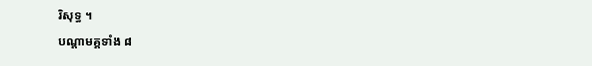រិសុទ្ធ ។
បណ្ដាមគ្គទាំង ៨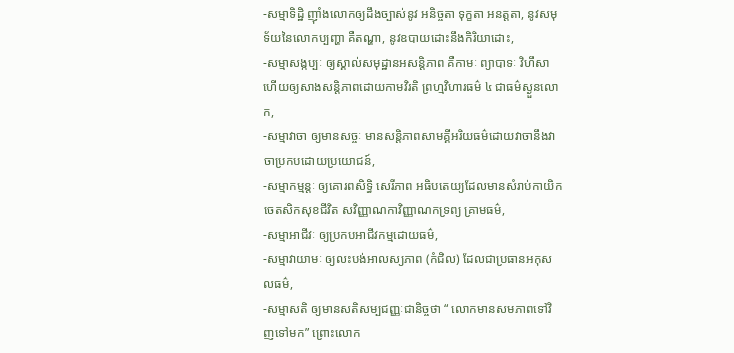-សម្មាទិដ្ឋិ ញ៉ាំងលោកឲ្យដឹងច្បាស់នូវ អនិច្ចតា ទុក្ខតា អនត្តតា, នូវសមុទ័យនៃលោកប្បញ្ហា គឺតណ្ហា, នូវឧបាយដោះនឹងកិរិយាដោះ,
-សម្មាសង្កប្បៈ ឲ្យស្គាល់សមុដ្ឋានអសន្តិភាព គឺកាមៈ ព្យាបាទៈ វិហឹសា ហើយឲ្យសាងសន្តិភាពដោយកាមវិរតិ ព្រហ្មវិហារធម៌ ៤ ជាធម៌ស្ងួនលោក,
-សម្មាវាចា ឲ្យមានសច្ចៈ មានសន្តិភាពសាមគ្គីអរិយធម៌ដោយវាចានឹងវាចាប្រកបដោយប្រយោជន៍,
-សម្មាកម្មន្តៈ ឲ្យគោរពសិទ្ធិ សេរីភាព អធិបតេយ្យដែលមានសំរាប់កាយិកចេតសិកសុខជីវិត សវិញ្ញាណកាវិញ្ញាណកទ្រព្យ គ្រាមធម៌,
-សម្មាអាជីវៈ ឲ្យប្រកបអាជីវកម្មដោយធម៌,
-សម្មាវាយាមៈ ឲ្យលះបង់អាលស្យភាព (កំជិល) ដែលជាប្រធានអកុសលធម៌,
-សម្មាសតិ ឲ្យមានសតិសម្បជញ្ញៈជានិច្ចថា “ លោកមានសមភាពទៅវិញទៅមក” ព្រោះលោក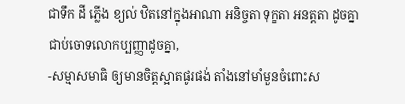ជាទឹក ដី ភ្លើង ខ្យល់ ឋិតនៅក្នុងអាណា អនិច្ចតា ទុក្ខតា អនត្តតា ដូចគ្នា ជាប់ចោទលោកប្បញ្ញាដូចគ្នា,
-សម្មាសមាធិ ឲ្យមានចិត្តស្អាតផូរផង់ តាំងនៅមាំមួនចំពោះស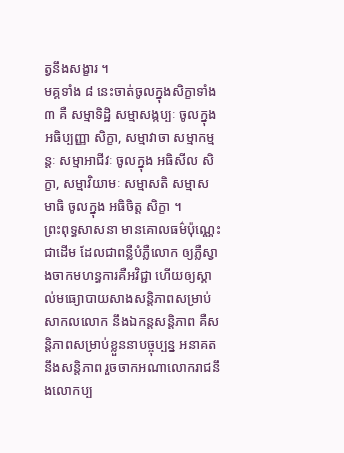ត្វនឹងសង្ខារ ។
មគ្គទាំង ៨ នេះចាត់ចូលក្នុងសិក្ខាទាំង ៣ គឺ សម្មាទិដ្ឋិ សម្មាសង្កប្បៈ ចូលក្នុង អធិប្បញ្ញា សិក្ខា, សម្មាវាចា សម្មាកម្មន្តៈ សម្មាអាជីវៈ ចូលក្នុង អធិសីល សិក្ខា, សម្មាវិយាមៈ សម្មាសតិ សម្មាសមាធិ ចូលក្នុង អធិចិត្ត សិក្ខា ។
ព្រះពុទ្ធសាសនា មានគោលធម៌ប៉ុណ្ណេះជាដើម ដែលជាពន្លឺបំភ្លឺលោក ឲ្យភ្លឺស្វាងចាកមហន្ធការគឺអវិជ្ជា ហើយឲ្យស្គាល់មធ្យោបាយសាងសន្តិភាពសម្រាប់សាកលលោក នឹងឯកន្តសន្តិភាព គឺសន្តិភាពសម្រាប់ខ្លួននាបច្ចុប្បន្ន អនាគត នឹងសន្តិភាព រួចចាកអណាលោករាជនឹងលោកប្ប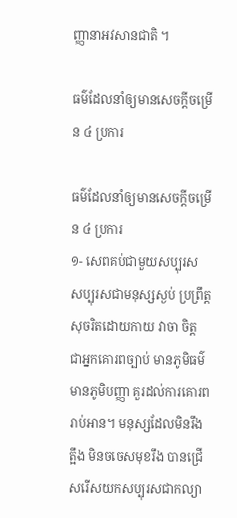ញ្ញានាអវសានជាតិ ។

ធម៌ដែលនាំឲ្យមានសេចក្តីចម្រើន ៤ ប្រការ

ធម៌ដែលនាំឲ្យមានសេចក្តីចម្រើន ៤ ប្រការ
១- សេពគប់ជាមួយសប្បុរស សប្បុរសជាមនុស្សស្ងប់ ប្រព្រឹត្តសុចរិតដោយកាយ វាចា ចិត្ត ជាអ្នកគោរពច្បាប់ មានភូមិធម៌ មានភូមិបញ្ញា គួរដល់ការគោរពរាប់អាន។ មនុស្សដែលមិនរឹងត្អឹង មិនចចេសមុខរឹង បានជ្រើសរើសយកសប្បុរសជាកល្យា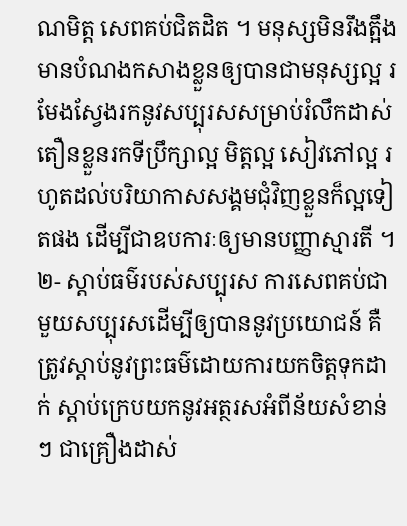ណមិត្ត សេពគប់ជិតដិត ។ មនុស្សមិនរឹងត្អឹងមានបំណងកសាងខ្លួនឲ្យបានជាមនុស្សល្អ រមែងស្វែងរកនូវសប្បុរសសម្រាប់រំលឹកដាស់តឿនខ្លួនរកទីប្រឹក្សាល្អ មិត្តល្អ សៀវភៅល្អ រហូតដល់បរិយាកាសសង្គមជុំវិញខ្លួនក៏ល្អទៀតផង ដើម្បីជាឧបការៈឲ្យមានបញ្ញាស្មារតី ។
២- ស្តាប់ធម៌របស់សប្បុរស ការសេពគប់ជាមួយសប្បុរសដើម្បីឲ្យបាននូវប្រយោជន៍ គឺត្រូវស្តាប់នូវព្រះធម៌ដោយការយកចិត្តទុកដាក់ ស្តាប់ក្រេបយកនូវអត្ថរសអំពីន័យសំខាន់ៗ ជាគ្រឿងដាស់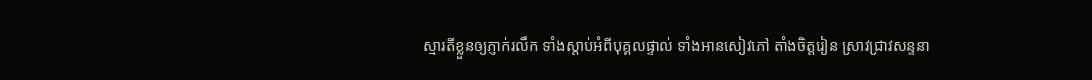ស្មារតីខ្លួនឲ្យភ្ញាក់រលឹក ទាំងស្តាប់អំពីបុគ្គលផ្ទាល់ ទាំងអានសៀវភៅ តាំងចិត្តរៀន ស្រាវជ្រាវសន្ទនា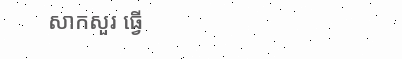សាកសួរ ធ្វើ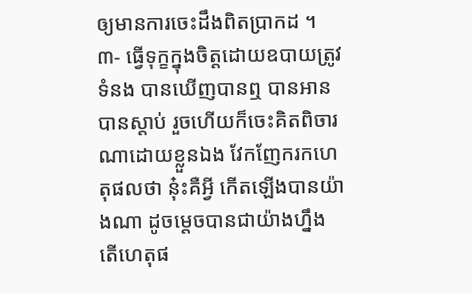ឲ្យមានការចេះដឹងពិតប្រាកដ ។
៣- ធ្វើទុក្ខក្នុងចិត្តដោយឧបាយត្រូវទំនង បានឃើញបានឮ បានអាន បានស្តាប់ រួចហើយក៏ចេះគិតពិចារណាដោយខ្លួនឯង វែកញែករកហេតុផលថា នុ៎ះគឺអ្វី កើតឡើងបានយ៉ាងណា ដូចម្តេចបានជាយ៉ាងហ្នឹង តើហេតុផ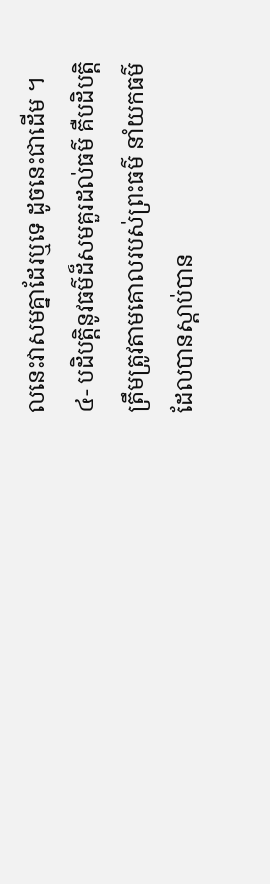លនេះវាសមគ្នាដែរឬទេ ដូចនេះជាដើម ។
៤- បដិបត្តិនូវធម៌ដ៏សមគួរដល់ធម៌ គឺបដិបត្តិត្រឹមត្រូវតាមគោលរបស់ព្រះធម៌ នាំយកធម៌ដែលបានស្តាប់បាន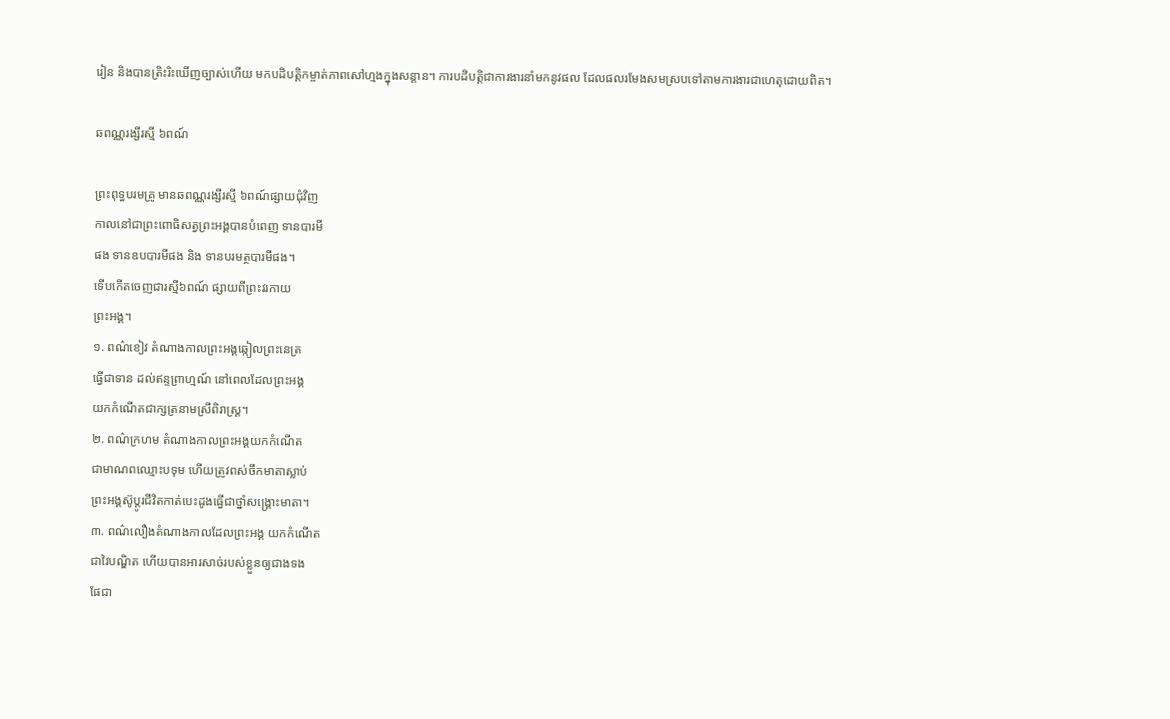រៀន និងបានត្រិះរិះឃើញច្បាស់ហើយ មកបដិបត្តិកម្ចាត់ភាពសៅហ្មងក្នុងសន្តាន។ ការបដិបត្តិជាការងារនាំមកនូវផល ដែលផលរមែងសមស្របទៅតាមការងារជាហេតុដោយពិត។

ឆពណ្ណរង្សីរស្មី ៦ពណ៍

ព្រះពុទ្ធបរមគ្រូ មានឆពណ្ណរង្សីរស្មី ៦ពណ៍ផ្សាយជុំវិញ
កាលនៅជាព្រះពោធិសត្វព្រះអង្គបានបំពេញ ទានបារមី
ផង ទានឧបបារមីផង និង ទានបរមត្ថបារមីផង។
ទើបកើតចេញជារស្មី៦ពណ៍ ផ្សាយពីព្រះវរកាយ
ព្រះអង្គ។
១. ពណ៌ខៀវ តំណាងកាលព្រះអង្គឆ្កៀលព្រះនេត្រ
ធ្វើជាទាន ដល់ឥន្ទព្រាហ្មណ៍ នៅពេលដែលព្រះអង្គ
យកកំណើតជាក្សត្រនាមស្រីពិរាស្ត្រ។
២. ពណ៌ក្រហម តំណាងកាលព្រះអង្គយកកំណើត
ជាមាណពឈ្មោះបទុម ហើយត្រូវពស់ចឹកមាតាស្លាប់
ព្រះអង្គស៊ូប្តូរជីវិតកាត់បេះដូងធ្វើជាថ្នាំសង្គ្រោះមាតា។
៣. ពណ៌លឿងតំណាងកាលដែលព្រះអង្គ យកកំណើត
ជាវៃបណ្ឌិត ហើយបានអារសាច់របស់ខ្លួនឲ្យជាងទង
ផែជា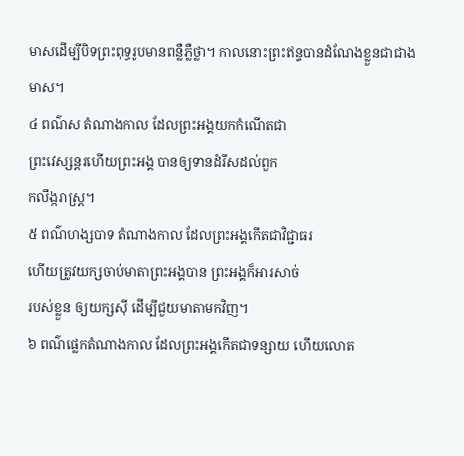មាសដើម្បីបិទព្រះពុទ្ធរូបមានពន្លឺភ្លឺថ្លា។ កាលនោះព្រះឥន្ទបានដំណែងខ្លួនជាជាងមាស។
៤ ពណ៌ស តំណាងកាល ដែលព្រះអង្គយកកំណើតជា
ព្រះវេស្សន្តរហើយព្រះអង្គ បានឲ្យទានដំរីសដល់ពួក
កលឹង្ករាស្ត្រ។
៥ ពណ៌ហង្សបាទ តំណាងកាល ដែលព្រះអង្គកើតជាវិជ្ជាធរ
ហើយត្រូវយក្សចាប់មាតាព្រះអង្គបាន ព្រះអង្គក៏អារសាច់
របស់ខ្លួន ឲ្យយក្សស៊ី ដើម្បីជួយមាតាមកវិញ។
៦ ពណ៌ផ្លេកតំណាងកាល ដែលព្រះអង្គកើតជាទន្សាយ ហើយលោត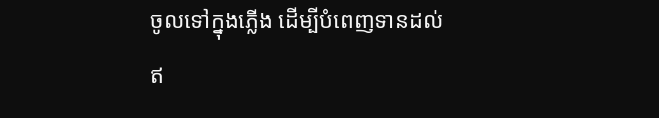ចូលទៅក្នុងភ្លើង ដើម្បីបំពេញទានដល់
ឥ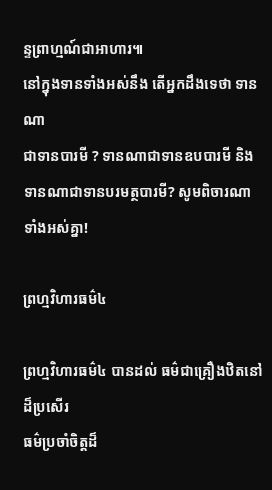ន្ទព្រាហ្មណ៍ជាអាហារ៕
នៅក្នុងទានទាំងអស់នឹង តើអ្នកដឹងទេថា ទានណា
ជាទានបារមី ? ទានណាជាទានឧបបារមី និង
ទានណាជាទានបរមត្ថបារមី? សូមពិចារណា
ទាំងអស់គ្នា!

ព្រហ្មវិហារធម៌៤

ព្រហ្មវិហារធម៌៤ បានដល់ ធម៌ជាគ្រឿងឋិតនៅដ៏ប្រសើរ
ធម៌ប្រចាំចិត្តដ៏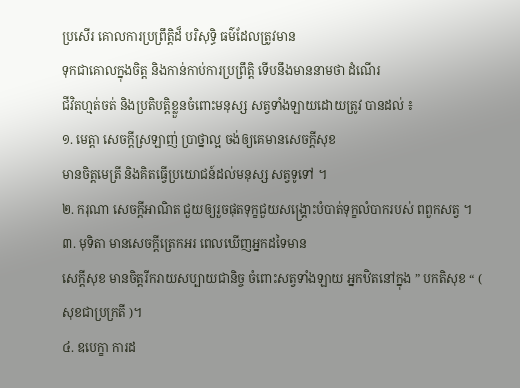ប្រសើរ គោលការប្រព្រឹត្តិដ៏ បរិសុទ្ធិ ធម៌ដែលត្រូវមាន
ទុកជាគោលក្នុងចិត្ត និងកាន់កាប់ការប្រព្រឹត្តិ ទើបនឹងមាននាមថា ដំណើរ
ជីវិតហ្មត់ចត់ និងប្រតិបត្តិខ្លួនចំពោះមនុស្ស សត្វទាំងឡាយដោយត្រូវ បានដល់ ៖
១. មេត្តា សេចក្តីស្រឡាញ់ ប្រាថ្នាល្អ ចង់ឲ្យគេមានសេចក្តីសុខ
មានចិត្តមេត្រី និងគិតធ្វើប្រយោជន៍ដល់មនុស្ស សត្វទូទៅ ។
២. ករុណា សេចក្តីអាណិត ជួយឲ្យរួចផុតទុក្ខជួយសង្រ្គោះបំបាត់ទុក្ខលំបាករបស់ ពពួកសត្វ ។
៣. មុទិតា មានសេចក្តីត្រេកអរ ពេលឃើញអ្នកដទៃមាន
សេក្តីសុខ មានចិត្តរីករាយសប្បាយជានិច្ច ចំពោះសត្វទាំងឡាយ អ្នកឋិតនៅក្នុង ” បកតិសុខ “ ( សុខជាប្រក្រតី )។
៤. ឧបេក្ខា ការដ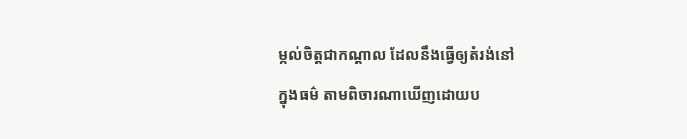ម្កល់ចិត្តជាកណ្តាល ដែលនឹងធ្វើឲ្យតំរង់នៅ
ក្នុងធម៌ តាមពិចារណាឃើញដោយប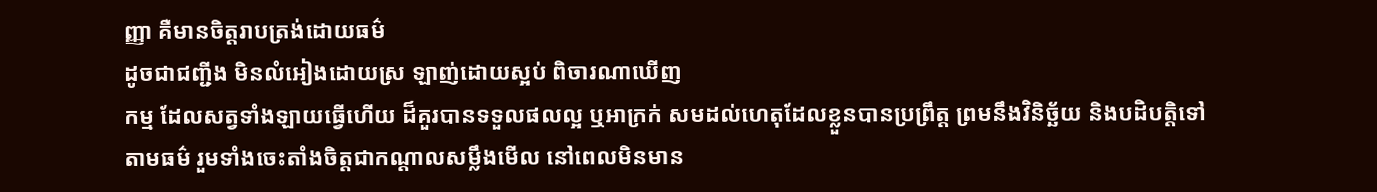ញ្ញា គឺមានចិត្តរាបត្រង់ដោយធម៌
ដូចជាជញ្ជីង មិនលំអៀងដោយស្រ ឡាញ់ដោយស្អប់ ពិចារណាឃើញ
កម្ម ដែលសត្វទាំងឡាយធ្វើហើយ ដ៏គួរបានទទួលផលល្អ ឬអាក្រក់ សមដល់ហេតុដែលខ្លួនបានប្រព្រឹត្ត ព្រមនឹងវិនិច្ឆ័យ និងបដិបត្តិទៅ
តាមធម៌ រួមទាំងចេះតាំងចិត្តជាកណ្តាលសម្លឹងមើល នៅពេលមិនមាន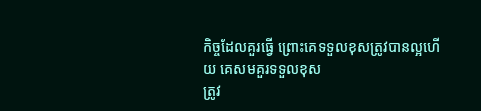កិច្ចដែលគួរធ្វើ ព្រោះគេទទួលខុសត្រូវបានល្អហើយ គេសមគួរទទួលខុស
ត្រូវ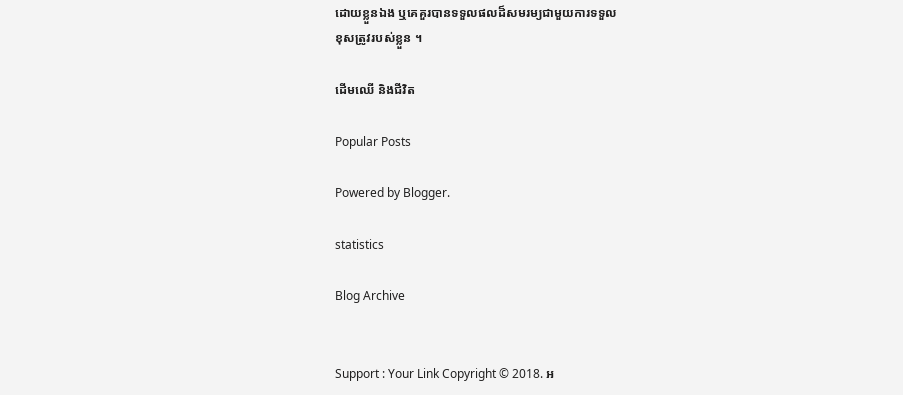ដោយខ្លួនឯង ឬគេគួរបានទទួលផលដ៏សមរម្យជាមួយការទទួល
ខុសត្រូវរបស់ខ្លួន ។

ដើមឈើ និងជីវិត

Popular Posts

Powered by Blogger.

statistics

Blog Archive


Support : Your Link Copyright © 2018. អ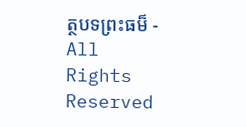ត្ថបទព្រះធម៏ - All Rights Reserved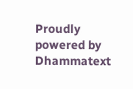Proudly powered by Dhammatext